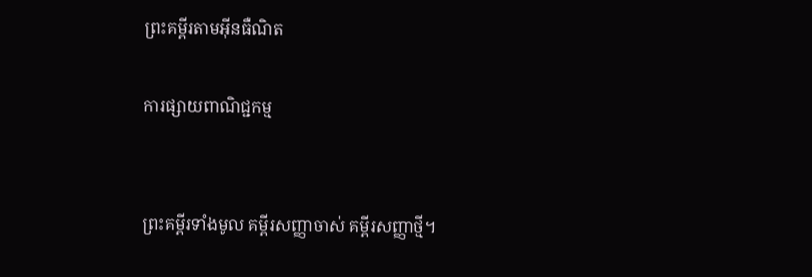ព្រះគម្ពីរតាមអ៊ីនធឺណិត

ការផ្សាយពាណិជ្ជកម្ម


ព្រះគម្ពីរទាំងមូល គម្ពីរសញ្ញាចាស់ គម្ពីរសញ្ញាថ្មី។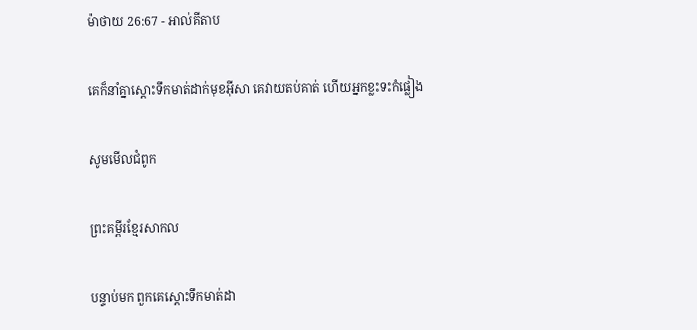ម៉ាថាយ 26:67 - អាល់គីតាប

គេក៏នាំគ្នាស្ដោះទឹកមាត់ដាក់មុខអ៊ីសា គេវាយតប់គាត់ ហើយអ្នកខ្លះទះកំផ្លៀង

សូមមើលជំពូក

ព្រះគម្ពីរខ្មែរសាកល

បន្ទាប់មក ពួកគេស្ដោះទឹកមាត់ដា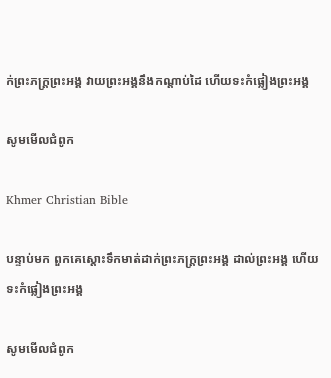ក់ព្រះភក្ត្រព្រះអង្គ វាយព្រះអង្គនឹងកណ្ដាប់ដៃ ហើយទះកំផ្លៀងព្រះអង្គ

សូមមើលជំពូក

Khmer Christian Bible

បន្ទាប់មក ពួកគេស្ដោះទឹកមាត់ដាក់ព្រះភក្ដ្រព្រះអង្គ ដាល់ព្រះអង្គ ហើយទះកំផ្លៀងព្រះអង្គ

សូមមើលជំពូក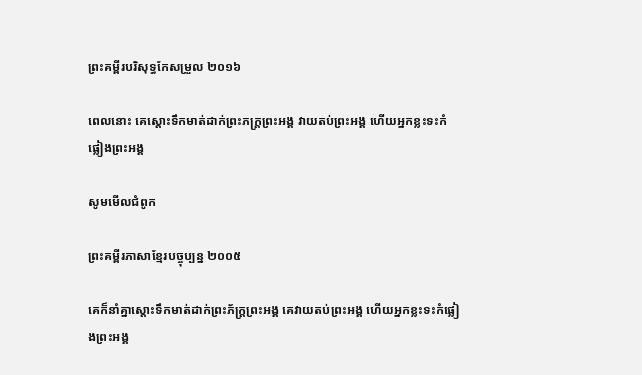ព្រះគម្ពីរបរិសុទ្ធកែសម្រួល ២០១៦

ពេលនោះ គេស្តោះទឹកមាត់ដាក់ព្រះ‌ភក្ត្រព្រះ‌អង្គ វាយតប់ព្រះ‌អង្គ ហើយអ្នកខ្លះទះកំផ្លៀងព្រះ‌អង្គ

សូមមើលជំពូក

ព្រះគម្ពីរភាសាខ្មែរបច្ចុប្បន្ន ២០០៥

គេក៏នាំគ្នាស្ដោះទឹកមាត់ដាក់ព្រះ‌ភ័ក្ត្រព្រះអង្គ គេវាយតប់ព្រះអង្គ ហើយអ្នកខ្លះទះកំផ្លៀងព្រះអង្គ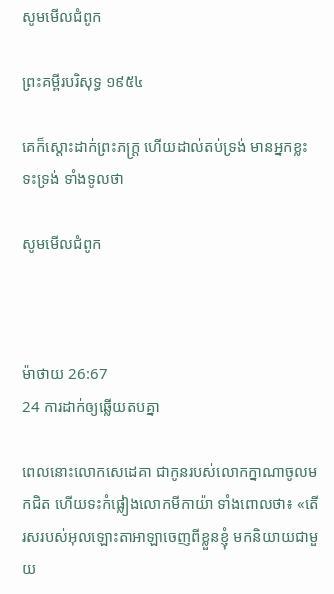សូមមើលជំពូក

ព្រះគម្ពីរបរិសុទ្ធ ១៩៥៤

គេក៏ស្តោះដាក់ព្រះ‌ភក្ត្រ ហើយដាល់តប់ទ្រង់ មានអ្នកខ្លះទះទ្រង់ ទាំងទូលថា

សូមមើលជំពូក



ម៉ាថាយ 26:67
24 ការដាក់ឲ្យឆ្លើយតបគ្នា

ពេលនោះលោកសេ‌ដេ‌គា ជាកូនរបស់លោកក្នាណាចូលមកជិត ហើយទះកំផ្លៀងលោកមីកា‌យ៉ា ទាំងពោលថា៖ «តើរសរបស់អុលឡោះ‌តាអាឡាចេញពីខ្លួនខ្ញុំ មកនិយាយជាមួយ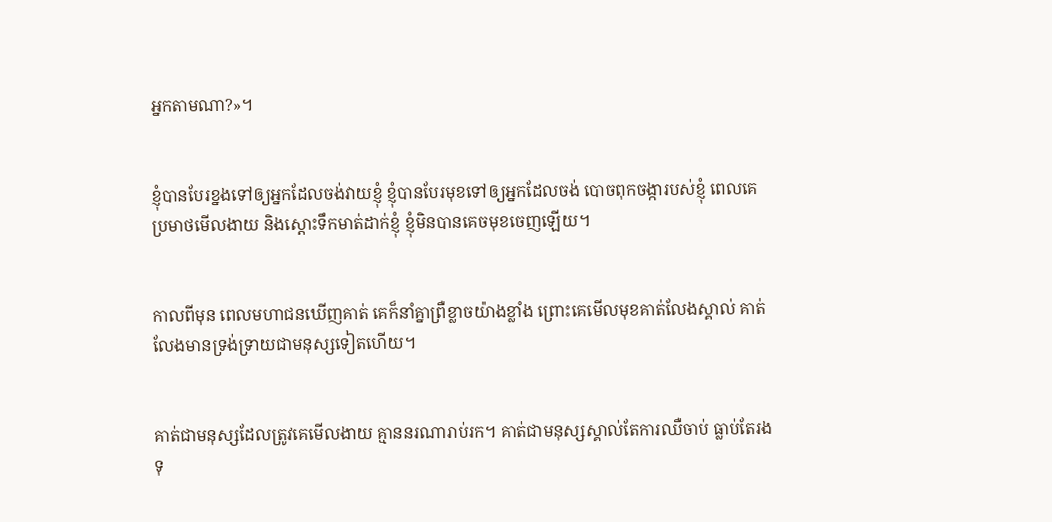អ្នកតាមណា?»។


ខ្ញុំបានបែរខ្នងទៅឲ្យអ្នកដែលចង់វាយខ្ញុំ ខ្ញុំបានបែរមុខទៅឲ្យអ្នកដែលចង់ បោចពុកចង្ការបស់ខ្ញុំ ពេលគេប្រមាថមើល‌ងាយ និងស្ដោះទឹកមាត់ដាក់ខ្ញុំ ខ្ញុំមិនបានគេចមុខចេញឡើយ។


កាលពីមុន ពេលមហា‌ជនឃើញគាត់ គេក៏នាំគ្នាព្រឺខ្លាចយ៉ាងខ្លាំង ព្រោះគេមើលមុខគាត់លែងស្គាល់ គាត់លែងមានទ្រង់‌ទ្រាយជាមនុស្សទៀតហើយ។


គាត់ជាមនុស្សដែលត្រូវគេមើល‌ងាយ គ្មាននរណារាប់រក។ គាត់ជាមនុស្សស្គាល់តែការឈឺចាប់ ធ្លាប់តែរងទុ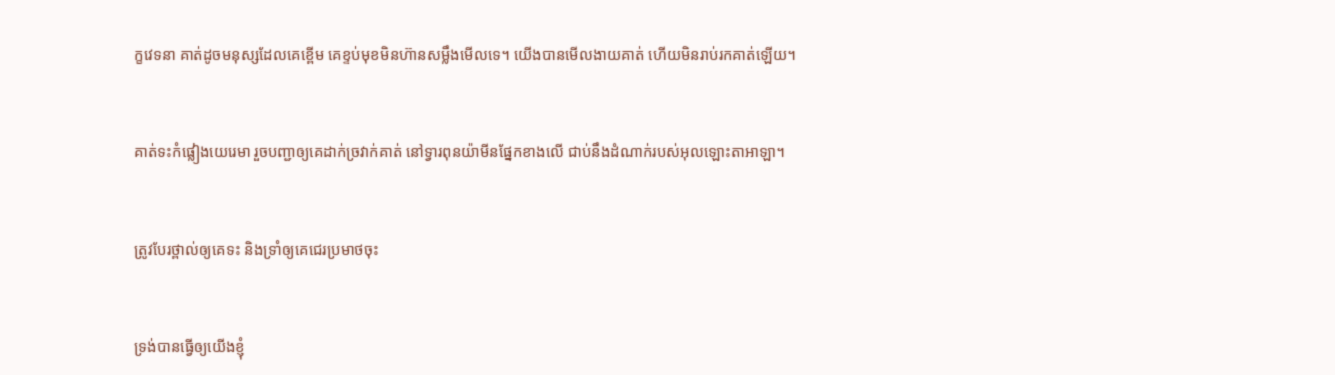ក្ខវេទនា គាត់ដូចមនុស្សដែលគេខ្ពើម គេខ្ទប់មុខមិនហ៊ានសម្លឹងមើលទេ។ យើងបានមើល‌ងាយគាត់ ហើយមិនរាប់រកគាត់ឡើយ។


គាត់ទះកំផ្លៀងយេរេមា រួចបញ្ជាឲ្យគេដាក់ច្រវាក់គាត់ នៅទ្វារពុន‌យ៉ាមីនផ្នែកខាងលើ ជាប់នឹងដំណាក់របស់អុលឡោះ‌តាអាឡា។


ត្រូវបែរថ្ពាល់ឲ្យគេទះ និងទ្រាំឲ្យគេជេរប្រមាថចុះ


ទ្រង់បានធ្វើឲ្យយើងខ្ញុំ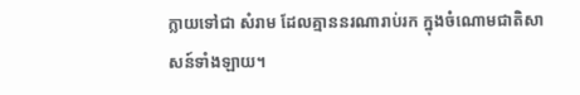ក្លាយទៅជា សំរាម ដែលគ្មាននរណារាប់រក ក្នុងចំណោមជាតិសាសន៍ទាំង‌ឡាយ។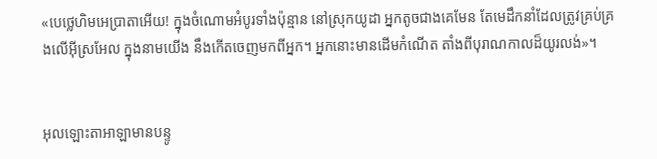«បេថ្លេ‌ហិមអេប្រាតាអើយ! ក្នុងចំណោមអំបូរទាំងប៉ុន្មាន នៅស្រុកយូដា អ្នកតូចជាងគេមែន តែមេដឹកនាំដែលត្រូវគ្រប់‌គ្រងលើអ៊ីស្រ‌អែល ក្នុងនាមយើង នឹងកើតចេញមកពីអ្នក។ អ្នកនោះមានដើមកំណើត តាំងពីបុរាណ‌កាលដ៏យូរ‌លង់»។


អុលឡោះ‌តាអាឡាមានបន្ទូ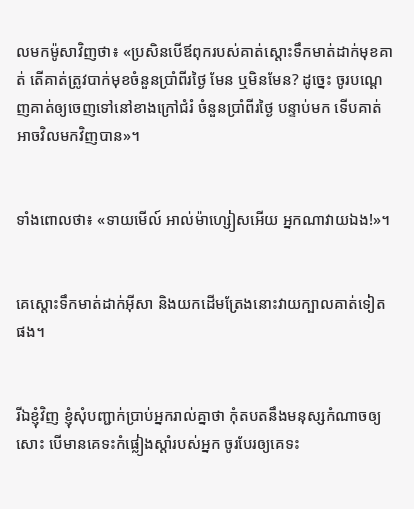លមកម៉ូសាវិញថា៖ «ប្រសិនបើឪពុករបស់គាត់ស្តោះទឹកមាត់ដាក់មុខគាត់ តើគាត់ត្រូវបាក់មុខចំនួនប្រាំ‌ពីរថ្ងៃ មែន ឬមិនមែន? ដូច្នេះ ចូរបណ្តេញគាត់ឲ្យចេញទៅនៅខាងក្រៅជំរំ ចំនួនប្រាំ‌ពីរថ្ងៃ បន្ទាប់មក ទើបគាត់អាចវិលមកវិញបាន»។


ទាំងពោលថា៖ «ទាយមើល៍ អាល់ម៉ា‌ហ្សៀសអើយ អ្នកណាវាយឯង!»។


គេស្ដោះទឹកមាត់ដាក់អ៊ីសា និងយកដើមត្រែងនោះវាយក្បាលគាត់ទៀតផង។


រីឯខ្ញុំវិញ ខ្ញុំសុំបញ្ជាក់ប្រាប់អ្នករាល់គ្នាថា កុំតបតនឹងមនុស្សកំណាចឲ្យសោះ បើមានគេទះកំផ្លៀងស្ដាំរបស់អ្នក ចូរបែរឲ្យគេទះ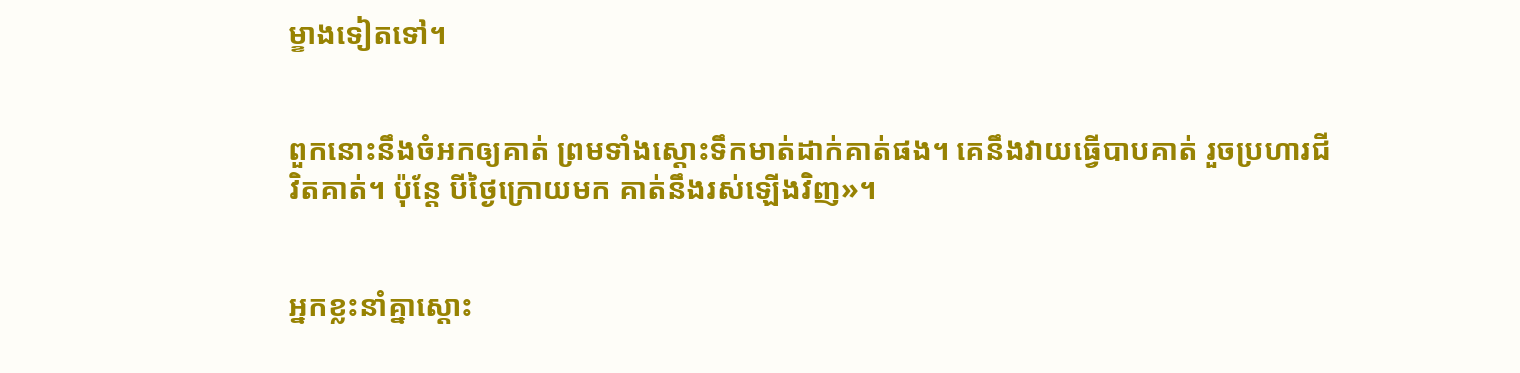ម្ខាងទៀតទៅ។


ពួកនោះនឹងចំអកឲ្យគាត់ ព្រមទាំងស្ដោះទឹកមាត់ដាក់គាត់ផង។ គេនឹងវាយធ្វើបាបគាត់ រួចប្រហារជីវិតគាត់។ ប៉ុន្ដែ បីថ្ងៃក្រោយមក គាត់នឹងរស់ឡើងវិញ»។


អ្នកខ្លះនាំគ្នាស្ដោះ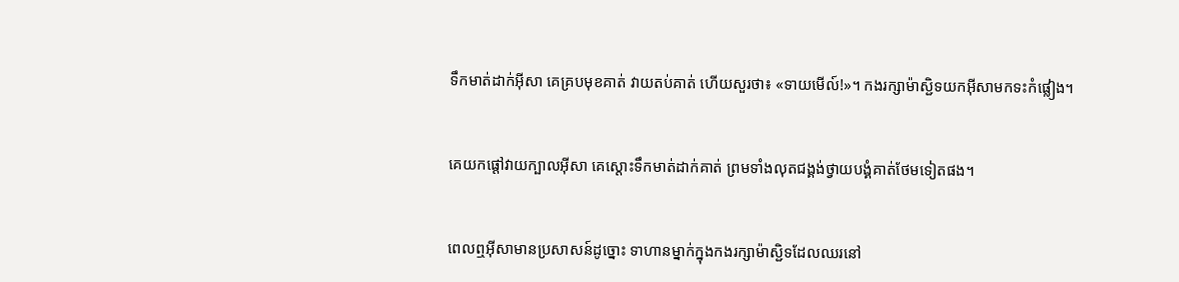ទឹកមាត់ដាក់អ៊ីសា គេគ្របមុខគាត់ វាយតប់គាត់ ហើយសួរថា៖ «ទាយមើល៍!»។ កងរក្សាម៉ាស្ជិទយកអ៊ីសាមកទះកំផ្លៀង។


គេយកផ្ដៅវាយក្បាលអ៊ីសា គេស្ដោះទឹកមាត់ដាក់គាត់ ព្រមទាំងលុតជង្គង់ថ្វាយ‌បង្គំគាត់ថែមទៀតផង។


ពេលឮអ៊ីសាមានប្រសាសន៍ដូច្នោះ ទាហានម្នាក់ក្នុងកងរក្សាម៉ាស្ជិទដែលឈរនៅ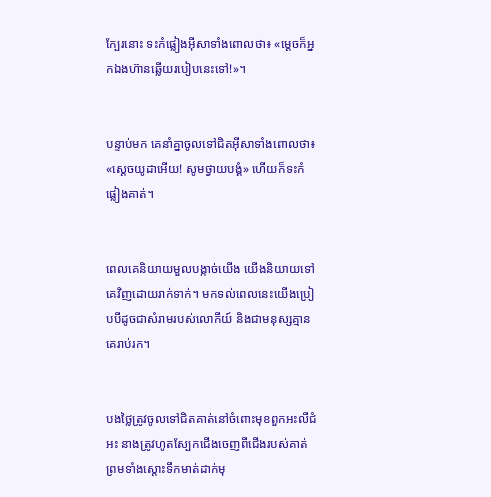ក្បែរនោះ ទះកំផ្លៀងអ៊ីសាទាំងពោលថា៖ «ម្ដេចក៏អ្នកឯងហ៊ានឆ្លើយរបៀបនេះទៅ!»។


បន្ទាប់មក គេនាំគ្នាចូលទៅជិតអ៊ីសាទាំងពោលថា៖ «ស្ដេចយូដាអើយ! សូមថ្វាយ‌បង្គំ» ហើយក៏ទះកំផ្លៀងគាត់។


ពេលគេនិយាយមួលបង្កាច់យើង យើងនិយាយទៅគេវិញដោយរាក់ទាក់។ មកទល់ពេលនេះយើងប្រៀបបីដូចជាសំរាមរបស់លោកីយ៍ និងជាមនុស្សគ្មានគេរាប់រក។


បងថ្លៃត្រូវចូលទៅជិតគាត់នៅចំពោះមុខពួកអះលី‌ជំអះ នាងត្រូវហូតស្បែកជើងចេញពីជើងរបស់គាត់ ព្រមទាំងស្តោះទឹកមាត់ដាក់មុ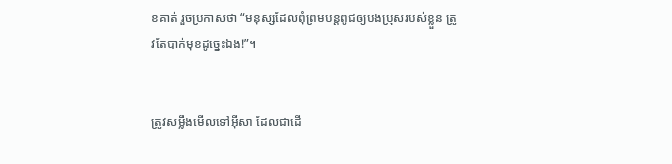ខគាត់ រួចប្រកាសថា “មនុស្សដែលពុំព្រមបន្តពូជឲ្យបងប្រុសរបស់ខ្លួន ត្រូវតែបាក់មុខដូច្នេះឯង!”។


ត្រូវសម្លឹងមើលទៅអ៊ីសា ដែលជាដើ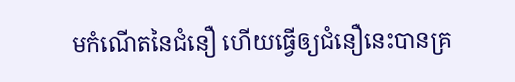មកំណើតនៃជំនឿ ហើយធ្វើឲ្យជំនឿនេះបានគ្រ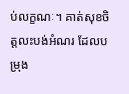ប់លក្ខណៈ។ គាត់សុខចិត្ដលះ‌បង់អំណរ ដែលបម្រុង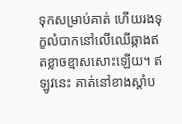ទុកសម្រាប់គាត់ ហើយរងទុក្ខលំបាកនៅលើឈើឆ្កាងឥតខ្លាចខ្មាសសោះឡើយ។ ឥឡូវនេះ គាត់នៅខាងស្ដាំប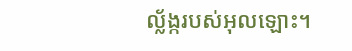ល្ល័ង្ករបស់អុលឡោះ។